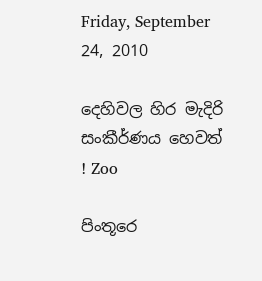Friday, September 24, 2010

දෙහිවල හිර මැදිරි සංකීර්ණය හෙවත් ! Zoo

පිංතූරෙ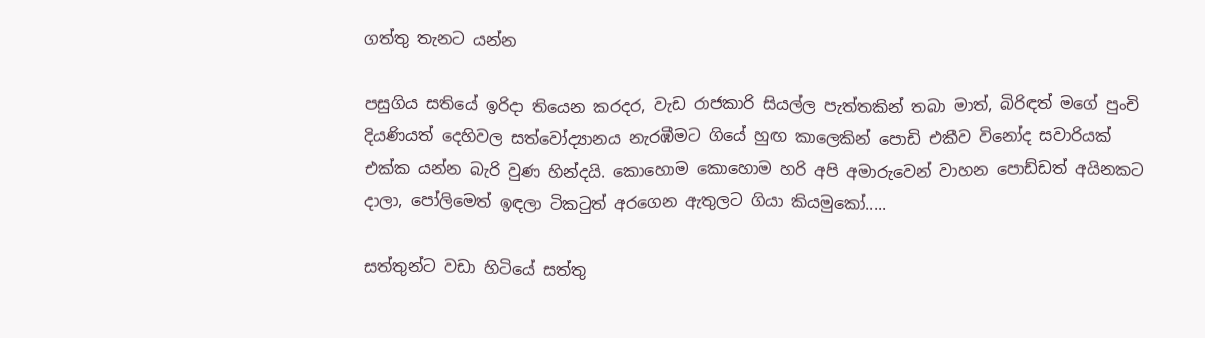ගත්තු තැනට යන්න

පසුගිය සතියේ ඉරිදා තියෙන කරදර, වැඩ රාජකාරි සියල්ල පැත්තකින් තබා මාත්, බිරිඳත් මගේ පුංචි දියණියත් දෙහිවල සත්වෝද්‍යානය නැරඹීමට ගියේ හුඟ කාලෙකින් පොඩි එකීව විනෝද සවාරියක් එක්ක යන්න බැරි වුණ හින්දයි. කොහොම කොහොම හරි අපි අමාරුවෙන් වාහන පොඩ්ඩත් අයිනකට දාලා, පෝලිමෙත් ඉඳලා ටිකටුත් අරගෙන ඇතුලට ගියා කියමුකෝ.....

සත්තුන්ට වඩා හිටියේ සත්තු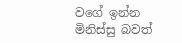වගේ ඉන්න මිනිස්සු බවත්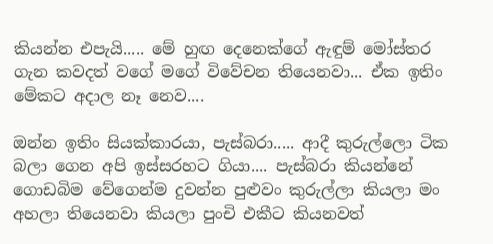කියන්න එපැයි..... මේ හුඟ දෙනෙක්ගේ ඇඳුම් මෝස්තර ගැන කවදත් වගේ මගේ විවේචන තියෙනවා... ඒක ඉතිං මේකට අදාල නෑ නෙව....

ඔන්න ඉතිං සියක්කාරයා, පැස්බරා..... ආදී කුරුල්ලො ටික බලා ගෙන අපි ඉස්සරහට ගියා.... පැස්බරා කියන්නේ ගොඩබිම වේගෙන්ම දුවන්න පුළුවං කුරුල්ලා කියලා මං අහලා තියෙනවා කියලා පුංචි එකීට කියනවත්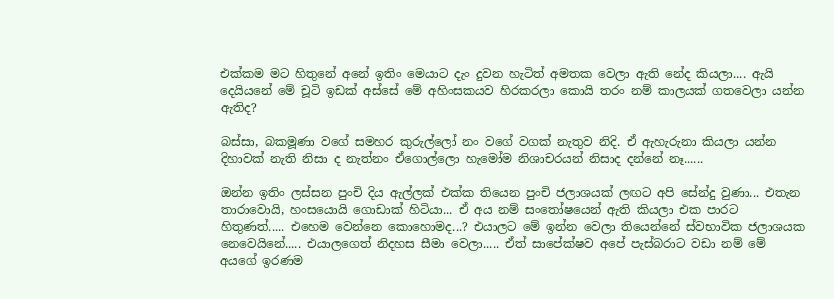එක්කම මට හිතුනේ අනේ ඉතිං මෙයාට දැං දුවන හැටිත් අමතක වෙලා ඇති නේද කියලා.... ඇයි දෙයියනේ මේ චූටි ඉඩක් අස්සේ මේ අහිංසකයව හිරකරලා කොයි තරං නම් කාලයක් ගතවෙලා යන්න ඇතිද?

බස්සා, බකමූණා වගේ සමහර කුරුල්ලෝ නං වගේ වගක් නැතුව නිදි. ඒ ඇහැරුනා කියලා යන්න දිහාවක් නැති නිසා ද නැත්නං ඒගොල්ලො හැමෝම නිශාචරයන් නිසාද දන්නේ නෑ......

ඔන්න ඉතිං ලස්සන පුංචි දිය ඇල්ලක් එක්ක තියෙන පුංචි ජලාශයක් ලඟට අපි සේන්දු වුණා... එතැන තාරාවොයි, හංසයොයි ගොඩාක් හිටියා... ඒ අය නම් සංතෝෂයෙන් ඇති කියලා එක පාරට හිතුණත්..... එහෙම වෙන්නෙ කොහොමද...? එයාලට මේ ඉන්න වෙලා තියෙන්නේ ස්වභාවික ජලාශයක නෙවෙයිනේ..... එයාලගෙත් නිදහස සීමා වෙලා..... ඒත් සාපේක්ෂව අපේ පැස්බරාට වඩා නම් මේ අයගේ ඉරණම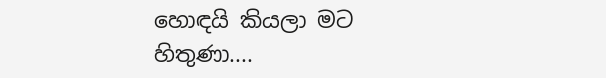හොඳයි කියලා මට හිතුණා....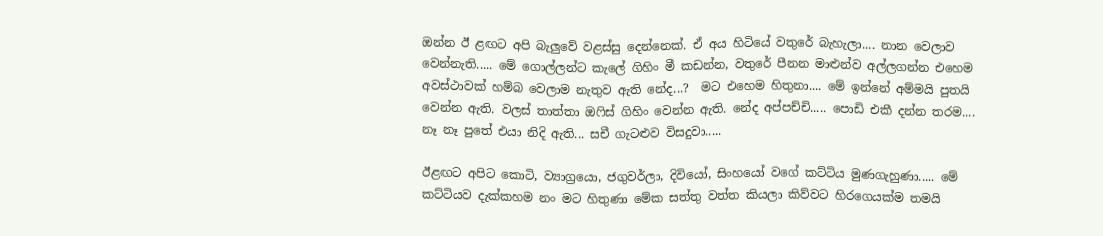ඔන්න ඊ ළඟට අපි බැලුවේ වළස්සු දෙන්නෙක්. ඒ අය හිටියේ වතුරේ බැහැලා.... නාන වෙලාව වෙන්නැති..... මේ ගොල්ලන්ට කැලේ ගිහිං මී කඩන්න, වතුරේ පීනන මාළුන්ව අල්ලගන්න එහෙම අවස්ථාවක් හම්බ වෙලාම නැතුව ඇති නේද...?  මට එහෙම හිතුනා.... මේ ඉන්නේ අම්මයි පුතයි වෙන්න ඇති. වලස් තාත්තා ඔෆිස් ගිහිං වෙන්න ඇති. නේද අප්පච්චි..... පොඩි එකී දන්න තරම.... නෑ නෑ පුතේ එයා නිදි ඇති... සචී ගැටළුව විසදුවා.....

ඊළඟට අපිට කොටි, ව්‍යාග්‍රයො, ජගුවර්ලා, දිවියෝ, සිංහයෝ වගේ කට්ටිය මුණගැහුණා..... මේ කට්ටියව දැක්කහම නං මට හිතුණා මේක සත්තු වත්ත කියලා කිව්වට හිරගෙයක්ම තමයි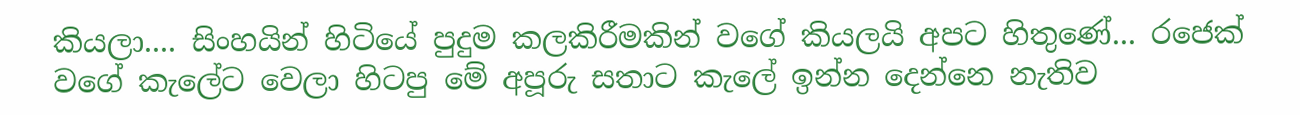කියලා.... සිංහයින් හිටියේ පුදුම කලකිරීමකින් වගේ කියලයි අපට හිතුණේ... රජෙක් වගේ කැලේට වෙලා හිටපු මේ අපූරු සතාට කැලේ ඉන්න දෙන්නෙ නැතිව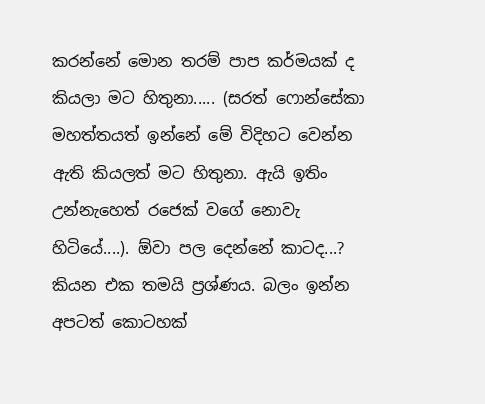කරන්නේ මොන තරම් පාප කර්මයක් ද කියලා මට හිතුනා..... (සරත් ෆොන්සේකා මහත්තයත් ඉන්නේ මේ විදිහට වෙන්න ඇති කියලත් මට හිතුනා. ඇයි ඉතිං උන්නැහෙත් රජෙක් වගේ නොවැ හිටියේ....). ඕවා පල දෙන්නේ කාටද...? කියන එක තමයි ප්‍රශ්ණය. බලං ඉන්න අපටත් කොටහක්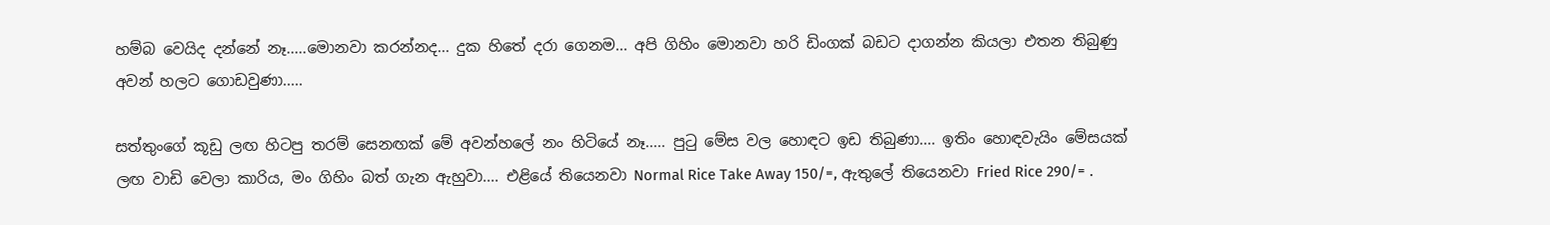හම්බ වෙයිද දන්නේ නෑ.....මොනවා කරන්නද... දුක හිතේ දරා ගෙනම... අපි ගිහිං මොනවා හරි ඩිංගක් බඩට දාගන්න කියලා එතන තිබුණු අවන් හලට ගොඩවුණා.....

සත්තුංගේ කූඩු ලඟ හිටපු තරම් සෙනඟක් මේ අවන්හලේ නං හිටියේ නෑ..... පුටු මේස වල හොඳට ඉඩ තිබුණා.... ඉතිං හොඳවැයිං මේසයක් ලඟ වාඩි වෙලා කාරිය, මං ගිහිං බත් ගැන ඇහුවා.... එළියේ තියෙනවා Normal Rice Take Away 150/=, ඇතුලේ තියෙනවා Fried Rice 290/= .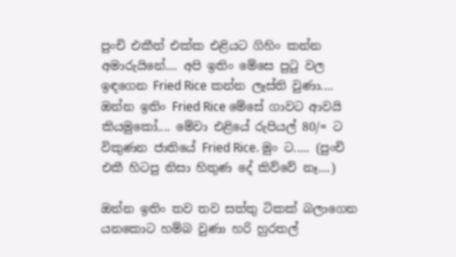පුංචි එකීත් එක්ක එළියට ගිහිං කන්න අමාරුයිනේ.... අපි ඉතිං මේසෙ පුටු වල ඉඳගෙන Fried Rice කන්න ලෑස්ති වුණා.... ඔන්න ඉතිං Fried Rice මේසේ ගාවට ආවයි කියමුකෝ.... මේවා එළියේ රුපියල් 80/= ට විකුණන ජාතියේ Fried Rice. මුං ට..... (පුංචි එකී හිටපු නිසා හිතුණ දේ කිව්වේ නෑ....)

ඔන්න ඉතිං තව තව සත්තු ටිකක් බලාගෙන යනකොට හම්බ වුණා හරි හුරතල්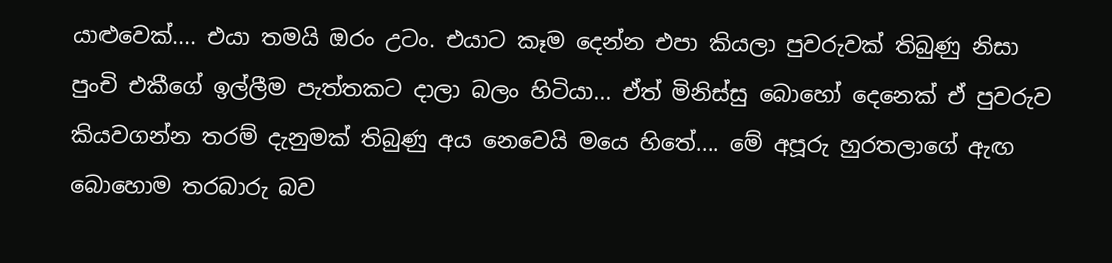යාළුවෙක්.... එයා තමයි ඔරං උටං. එයාට කෑම දෙන්න එපා කියලා පුවරුවක් තිබුණු නිසා පුංචි එකීගේ ඉල්ලීම පැත්තකට දාලා බලං හිටියා... ඒත් මිනිස්සු බොහෝ දෙනෙක් ඒ පුවරුව කියවගන්න තරම් දැනුමක් තිබුණු අය නෙවෙයි මයෙ හිතේ.... මේ අපූරු හුරතලාගේ ඇඟ බොහොම තරබාරු බව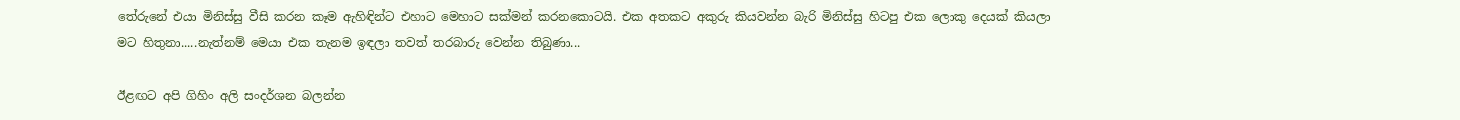තේරුනේ එයා මිනිස්සු වීසි කරන කෑම ඇහිඳින්ට එහාට මෙහාට සක්මන් කරනකොටයි. එක අතකට අකුරු කියවන්න බැරි මිනිස්සු හිටපු එක ලොකු දෙයක් කියලා මට හිතුනා.....නැත්නම් මෙයා එක තැනම ඉඳලා තවත් තරබාරු වෙන්න තිබුණා...

ඊළඟට අපි ගිහිං අලි සංදර්ශන බලන්න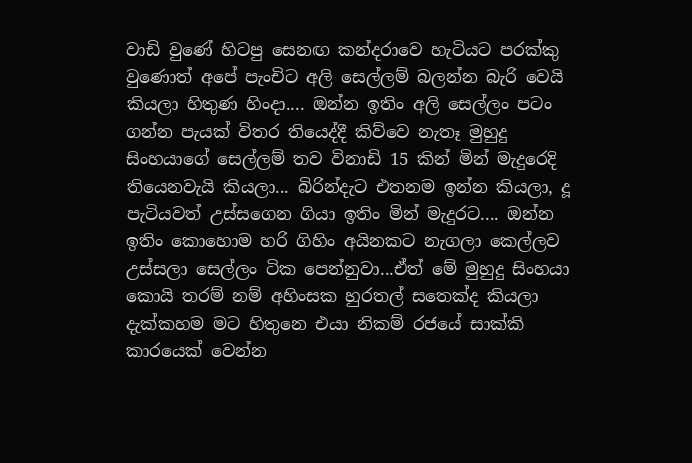වාඩි වුණේ හිටපු සෙනඟ කන්දරාවෙ හැටියට පරක්කු වුණොත් අපේ පැංචිට අලි සෙල්ලම් බලන්න බැරි වෙයි කියලා හිතුණ හිංදා.... ඔන්න ඉතිං අලි සෙල්ලං පටං ගන්න පැයක් විතර තියෙද්දී කිව්වෙ නැතෑ මුහුදු සිංහයාගේ සෙල්ලම් තව විනාඩි 15 කින් මින් මැදුරෙදි තියෙනවැයි කියලා... බිරින්දැට එතනම ඉන්න කියලා, දූ පැටියවත් උස්සගෙන ගියා ඉතිං මින් මැදුරට.... ඔන්න ඉතිං කොහොම හරි ගිහිං අයිනකට නැගලා කෙල්ලව උස්සලා සෙල්ලං ටික පෙන්නුවා...ඒත් මේ මුහුදු සිංහයා කොයි තරම් නම් අහිංසක හුරතල් සතෙක්ද කියලා දැක්කහම මට හිතුනෙ එයා නිකම් රජයේ සාක්කි කාරයෙක් වෙන්න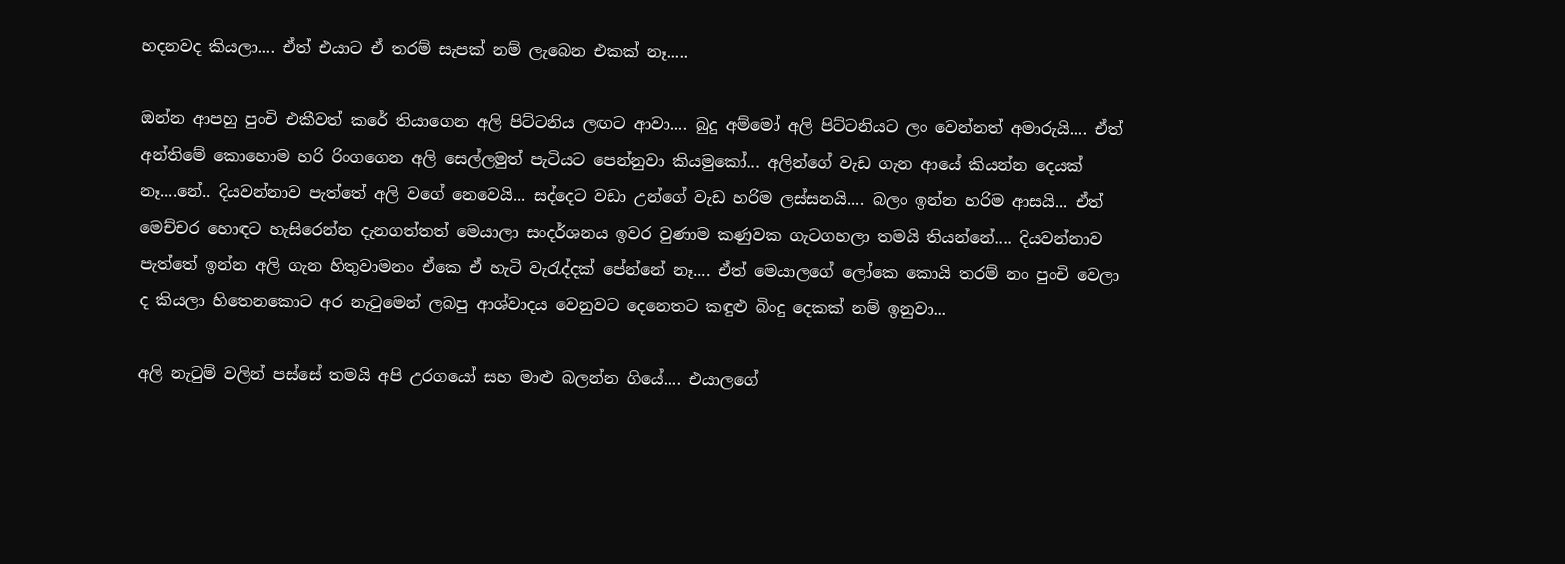හදනවද කියලා.... ඒත් එයාට ඒ තරම් සැපක් නම් ලැබෙන එකක් නෑ.....

ඔන්න ආපහු පුංචි එකීවත් කරේ තියාගෙන අලි පිට්ටනිය ලඟට ආවා.... බුදු අම්මෝ අලි පිට්ටනියට ලං වෙන්නත් අමාරුයි.... ඒත් අන්තිමේ කොහොම හරි රිංගගෙන අලි සෙල්ලමුත් පැටියට පෙන්නුවා කියමුකෝ... අලින්ගේ වැඩ ගැන ආයේ කියන්න දෙයක් නෑ....නේ.. දියවන්නාව පැත්තේ අලි වගේ නෙවෙයි... සද්දෙට වඩා උන්ගේ වැඩ හරිම ලස්සනයි.... බලං ඉන්න හරිම ආසයි... ඒත් මෙච්චර හොඳට හැසිරෙන්න දැනගත්තත් මෙයාලා සංදර්ශනය ඉවර වුණාම කණුවක ගැටගහලා තමයි තියන්නේ.... දියවන්නාව පැත්තේ ඉන්න අලි ගැන හිතුවාමනං ඒකෙ ඒ හැටි වැරැද්දක් පේන්නේ නෑ.... ඒත් මෙයාලගේ ලෝකෙ කොයි තරම් නං පුංචි වෙලා ද කියලා හිතෙනකොට අර නැටුමෙන් ලබපු ආශ්වාදය වෙනුවට දෙනෙතට කඳුළු බිංදු දෙකක් නම් ඉනුවා...

අලි නැටුම් වලින් පස්සේ තමයි අපි උරගයෝ සහ මාළු බලන්න ගියේ.... එයාලගේ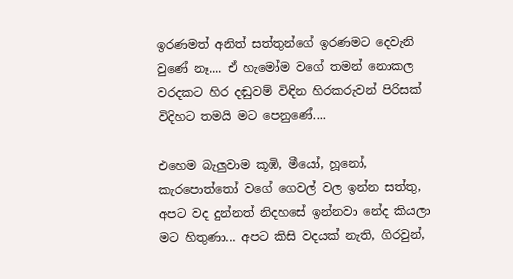ඉරණමත් අනිත් සත්තුන්ගේ ඉරණමට දෙවැනි වුණේ නෑ.... ඒ හැමෝම වගේ තමන් නොකල වරදකට හිර දඬුවම් විඳින හිරකරුවන් පිරිසක් විදිහට තමයි මට පෙනුණේ....

එහෙම බැලුවාම කූඹි, මීයෝ, හූනෝ, කැරපොත්තෝ වගේ ගෙවල් වල ඉන්න සත්තු, අපට වද දුන්නත් නිදහසේ ඉන්නවා නේද කියලා මට හිතුණා... අපට කිසි වදයක් නැති, ගිරවුන්,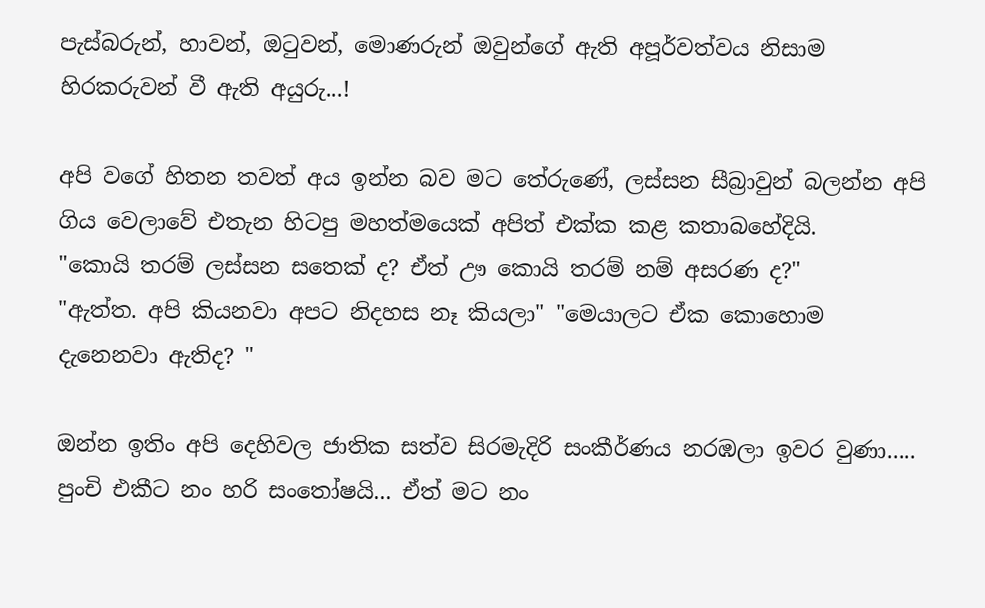පැස්බරුන්, හාවන්, ඔටුවන්, මොණරුන් ඔවුන්ගේ ඇති අපූර්වත්වය නිසාම හිරකරුවන් වී ඇති අයුරු...!

අපි වගේ හිතන තවත් අය ඉන්න බව මට තේරුණේ, ලස්සන සීබ්‍රාවුන් බලන්න අපි ගිය වෙලාවේ එතැන හිටපු මහත්මයෙක් අපිත් එක්ක කළ කතාබහේදියි.
"කොයි තරම් ලස්සන සතෙක් ද? ඒත් ඌ කොයි තරම් නම් අසරණ ද?"
"ඇත්ත. අපි කියනවා අපට නිදහස නෑ කියලා" "මෙයාලට ඒක කොහොම දැනෙනවා ඇතිද? "

ඔන්න ඉතිං අපි දෙහිවල ජාතික සත්ව සිරමැදිරි සංකීර්ණය නරඹලා ඉවර වුණා.....
පුංචි එකීට නං හරි සංතෝෂයි... ඒත් මට නං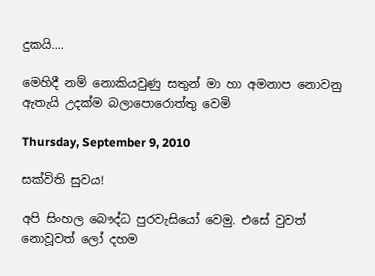දුකයි....

මෙහිදී නම් නොකියවුණු සතුන් මා හා අමනාප නොවනු ඇතැයි උදක්ම බලාපොරොත්තු වෙමි

Thursday, September 9, 2010

සක්විති සුවය!

අපි සිංහල බෞද්ධ පුරවැසියෝ වෙමු. එසේ වුවත් නොවූවත් ලෝ දහම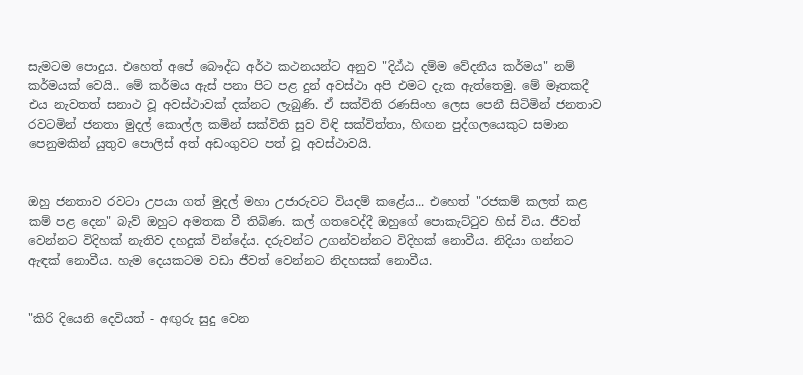සැමටම පොදුය. එහෙත් අපේ බෞද්ධ අර්ථ කථනයන්ට අනුව "දිඨ්ඨ දම්ම වේදනීය කර්මය" නම් කර්මයක් වෙයි.. මේ කර්මය ඇස් පනා පිට පළ දුන් අවස්ථා අපි එමට දැක ඇත්තෙමු. මේ මෑතකදී එය නැවතත් සනාථ වූ අවස්ථාවක් දක්නට ලැබුණි. ඒ සක්විති රණසිංහ ලෙස පෙනී සිටිමින් ජනතාව රවටමින් ජනතා මුදල් කොල්ල කමින් සක්විති සුව විඳි සක්විත්තා, හිඟන පුද්ගලයෙකුට සමාන පෙනුමකින් යුතුව පොලිස් අත් අඩංගුවට පත් වූ අවස්ථාවයි.


ඔහු ජනතාව රවටා උපයා ගත් මුදල් මහා උජාරුවට වියදම් කළේය... එහෙත් "රජකම් කලත් කළ කම් පළ දෙන" බැව් ඔහුට අමතක වී තිබිණ. කල් ගතවෙද්දී ඔහුගේ පොකැට්ටුව හිස් විය. ජීවත් වෙන්නට විදිහක් නැතිව දහදුක් වින්දේය. දරුවන්ට උගන්වන්නට විදිහක් නොවීය. නිදියා ගන්නට ඇඳක් නොවීය. හැම දෙයකටම වඩා ජීවත් වෙන්නට නිදහසක් නොවීය.


"කිරි දියෙනි දෙවියත් - අඟුරු සුදු වෙන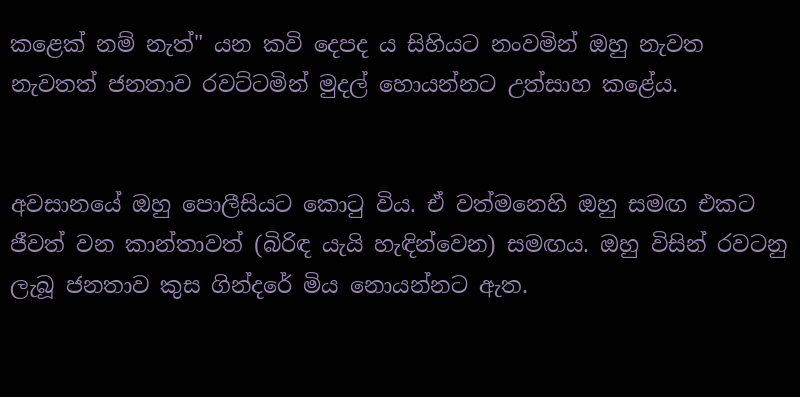කළෙක් නම් නැත්" යන කවි දෙපද ය සිහියට නංවමින් ඔහු නැවත නැවතත් ජනතාව රවට්ටමින් මුදල් හොයන්නට උත්සාහ කළේය.


අවසානයේ ඔහු පොලීසියට කොටු විය. ඒ වත්මනෙහි ඔහු සමඟ එකට ජීවත් වන කාන්තාවත් (බිරිඳ යැයි හැඳින්වෙන) සමඟය. ඔහු විසින් රවටනු ලැබූ ජනතාව කුස ගින්දරේ මිය නොයන්නට ඇත.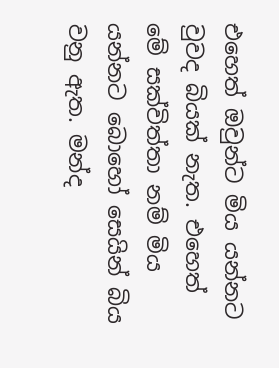එහෙත් ඔවුන්ට මිය යන්නට වුවද බියක් නැත. එහෙත් මේ සක්විත්තා නම් මිය යන්නට බොහෝ සෙයින් බිය වනු ඇත. මන්ද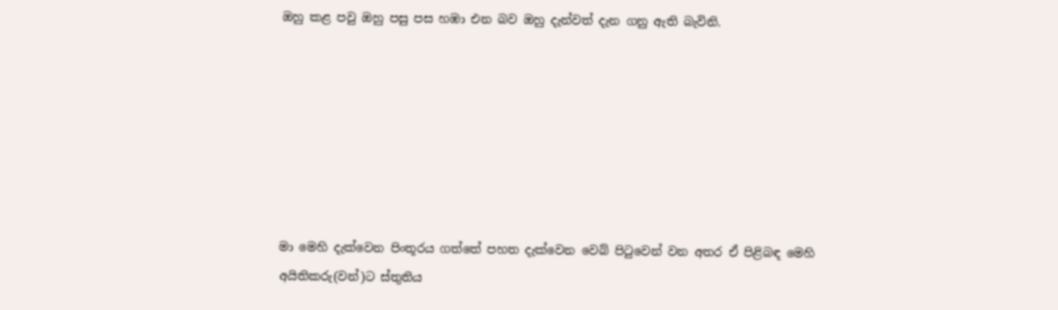ඔහු කළ පවු ඔහු පසු පස හඹා එන බව ඔහු දැන්වත් දැන ගනු ඇති බැවිනි.







මා මෙහි දැක්වෙන පිංතූරය ගත්තේ පහත දැක්වෙන වෙබ් පිටුවෙන් වන අතර ඒ පිළිබඳ මෙහි අයිතිකරු(වන්)ට ස්තුතිය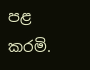පළ කරමි.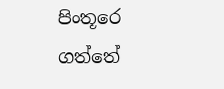පිංතූරෙ ගත්තේ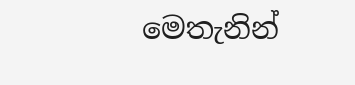මෙතැනින්